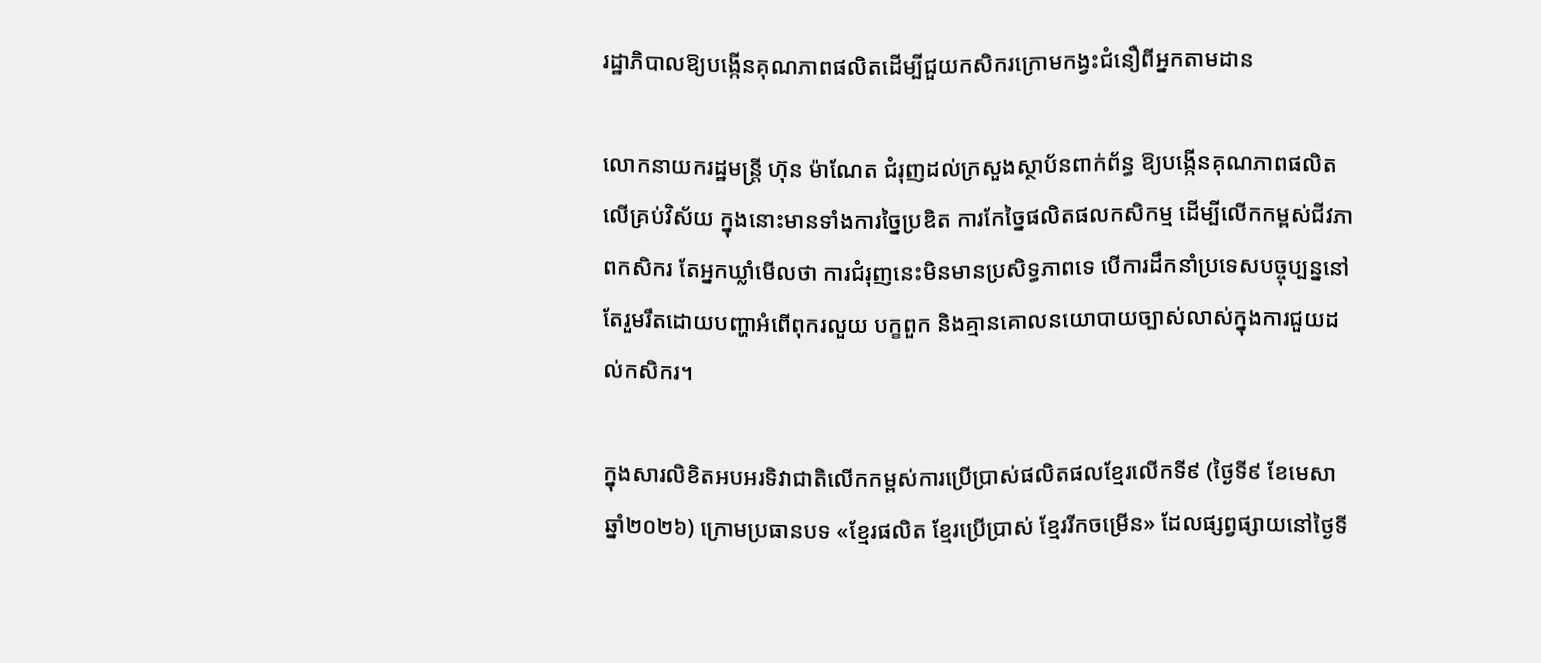រដ្ឋាភិបាលឱ្យបង្កើនគុណភាពផលិតដើម្បីជួយកសិករក្រោមកង្វះជំនឿពីអ្នកតាមដាន

លោកនាយករដ្ឋមន្ត្រី ហ៊ុន ម៉ាណែត ជំរុញដល់ក្រសួងស្ថាប័នពាក់ព័ន្ធ ឱ្យបង្កើនគុណភាពផលិតលើគ្រប់វិស័យ ក្នុងនោះមានទាំងការច្នៃប្រឌិត ការកែច្នៃផលិតផលកសិកម្ម ដើម្បីលើកកម្ពស់ជីវភាពកសិករ តែអ្នកឃ្លាំមើលថា ការជំរុញនេះមិនមានប្រសិទ្ធភាពទេ បើការដឹកនាំប្រទេសបច្ចុប្បន្ននៅតែរួមរឹតដោយបញ្ហាអំពើពុករលួយ បក្ខពួក និងគ្មានគោលនយោបាយច្បាស់លាស់ក្នុងការជួយដល់កសិករ។

ក្នុងសារលិខិតអបអរទិវាជាតិលើកកម្ពស់ការប្រើប្រាស់ផលិតផលខ្មែរលើកទី៩ (ថ្ងៃទី៩ ខែមេសា ឆ្នាំ២០២៦) ក្រោមប្រធានបទ «ខ្មែរផលិត ខ្មែរប្រើប្រាស់ ខ្មែររីកចម្រើន» ដែលផ្សព្វផ្សាយនៅថ្ងៃទី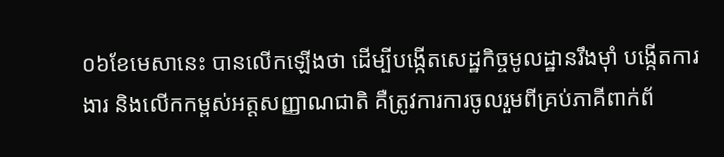០៦ខែមេសានេះ បានលើកឡើងថា ដើម្បីបង្កើតសេដ្ឋកិច្ចមូលដ្ឋានរឹងម៉ាំ បង្កើតការងារ និងលើកកម្ពស់អត្តសញ្ញាណជាតិ គឺត្រូវការការចូលរួមពីគ្រប់ភាគីពាក់ព័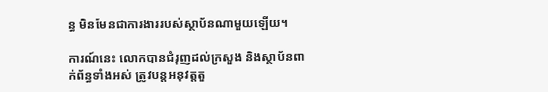ន្ធ មិនមែនជាការងាររបស់ស្ថាប័នណាមួយឡើយ។

ការណ៍នេះ លោកបានជំរុញដល់ក្រសួង និងស្ថាប័នពាក់ព័ន្ធទាំងអស់ ត្រូវបន្តអនុវត្តតួ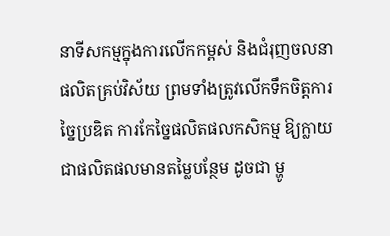នាទីសកម្មក្នុងការលើកកម្ពស់ និងជំរុញចលនាផលិតគ្រប់វិស័យ ព្រមទាំងត្រូវលើកទឹកចិត្តការច្នៃប្រឌិត ការកែច្នៃផលិតផលកសិកម្ម ឱ្យក្លាយជាផលិតផលមានតម្លៃបន្ថែម ដូចជា ម្ហូ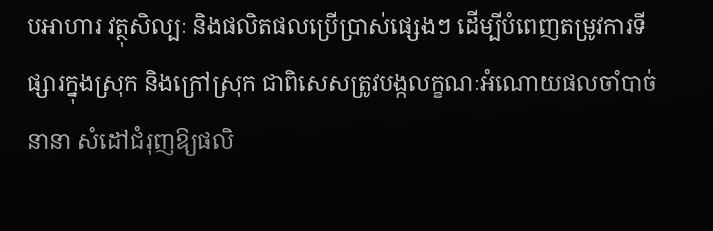បអាហារ វត្ថុសិល្បៈ និងផលិតផលប្រើប្រាស់ផ្សេងៗ ដើម្បីបំពេញតម្រូវការទីផ្សារក្នុងស្រុក និងក្រៅស្រុក ជាពិសេសត្រូវបង្កលក្ខណៈអំណោយផលចាំបាច់នានា សំដៅជំរុញឱ្យផលិ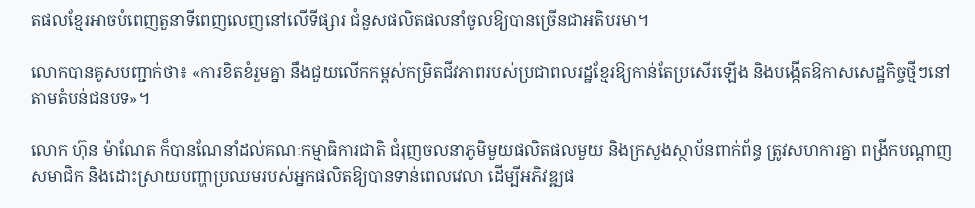តផលខ្មែរអាចបំពេញតួនាទីពេញលេញនៅលើទីផ្សារ ជំនួសផលិតផលនាំចូលឱ្យបានច្រើនជាអតិបរមា។

លោកបានគូសបញ្ជាក់ថា៖ «ការខិតខំរួមគ្នា នឹងជួយលើកកម្ពស់កម្រិតជីវភាពរបស់ប្រជាពលរដ្ឋខ្មែរឱ្យកាន់តែប្រសើរឡើង និងបង្កើតឱកាសសេដ្ឋកិច្ចថ្មីៗនៅតាមតំបន់ជនបទ»។

លោក ហ៊ុន ម៉ាណែត ក៏បានណែនាំដល់គណៈកម្មាធិការជាតិ ជំរុញចលនាភូមិមួយផលិតផលមួយ និងក្រសួងស្ថាប័នពាក់ព័ន្ធ ត្រូវសហការគ្នា ពង្រីកបណ្តាញសមាជិក និងដោះស្រាយបញ្ហាប្រឈមរបស់អ្នកផលិតឱ្យបានទាន់ពេលវេលា ដើម្បីអភិវឌ្ឍផ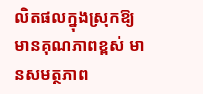លិតផលក្នុងស្រុកឱ្យមានគុណភាពខ្ពស់ មានសមត្ថភាព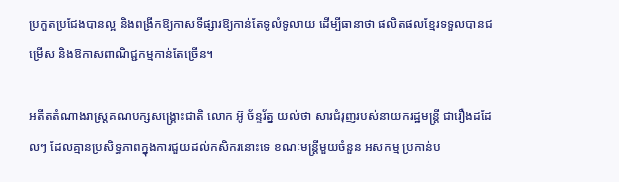ប្រកួតប្រជែងបានល្អ និងពង្រីកឱ្យកាសទីផ្សារឱ្យកាន់តែទូលំទូលាយ ដើម្បីធានាថា ផលិតផលខ្មែរទទួលបានជម្រើស និងឱកាសពាណិជ្ជកម្មកាន់តែច្រើន។

អតីតតំណាងរាស្ត្រគណបក្សសង្គ្រោះជាតិ លោក អ៊ូ ច័ន្ទរ័ត្ន យល់ថា សារជំរុញរបស់នាយករដ្ឋមន្ត្រី ជារឿងដដែលៗ ដែលគ្មានប្រសិទ្ធភាពក្នុងការជួយដល់កសិករនោះទេ ខណៈមន្ត្រីមួយចំនួន អសកម្ម ប្រកាន់ប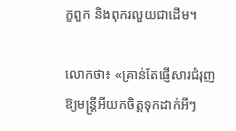ក្ខពួក និងពុករលួយជាដើម។

លោកថា៖ «គ្រាន់តែផ្ញើសារជំរុញឱ្យមន្ត្រីអីយកចិត្តទុកដាក់អីៗ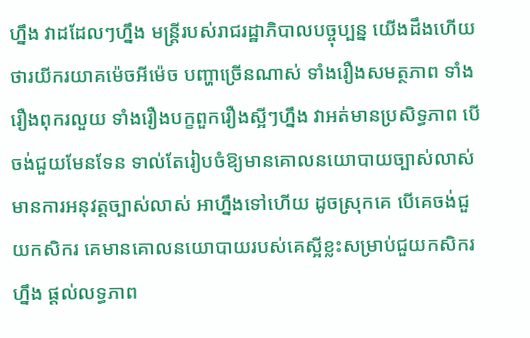ហ្នឹង វាដដែលៗហ្នឹង មន្ត្រីរបស់រាជរដ្ឋាភិបាលបច្ចុប្បន្ន យើងដឹងហើយថារយីករយាគម៉េចអីម៉េច បញ្ហាច្រើនណាស់ ទាំងរឿងសមត្ថភាព ទាំងរឿងពុករលួយ ទាំងរឿងបក្ខពួករឿងស្អីៗហ្នឹង វាអត់មានប្រសិទ្ធភាព បើចង់ជួយមែនទែន ទាល់តែរៀបចំឱ្យមានគោលនយោបាយច្បាស់លាស់ មានការអនុវត្តច្បាស់លាស់ អាហ្នឹងទៅហើយ ដូចស្រុកគេ បើគេចង់ជួយកសិករ គេមានគោលនយោបាយរបស់គេស្អីខ្លះសម្រាប់ជួយកសិករហ្នឹង ផ្តល់លទ្ធភាព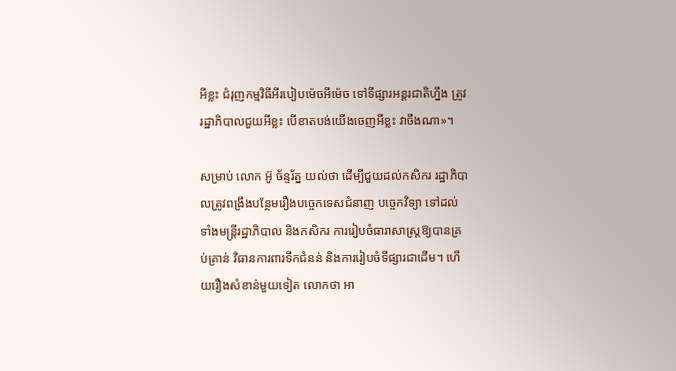អីខ្លះ ជំរុញកម្មវិធីអីរបៀបម៉េចអីម៉េច ទៅទីផ្សារអន្តរជាតិហ្នឹង ត្រូវរដ្ឋាភិបាលជួយអីខ្លះ បើខាតបង់យើងចេញអីខ្លះ វាចឹងណា»។

សម្រាប់ លោក អ៊ូ ច័ន្ទរ័ត្ន យល់ថា ដើម្បីជួយដល់កសិករ រដ្ឋាភិបាលត្រូវពង្រឹងបន្ថែមរឿងបច្ចេកទេសជំនាញ បច្ចេកវិទ្យា ទៅដល់ទាំងមន្ត្រីរដ្ឋាភិបាល និងកសិករ ការរៀបចំធារាសាស្ត្រឱ្យបានគ្រប់គ្រាន់ វិធានការពារទឹកជំនន់ និងការរៀបចំទីផ្សារជាដើម។ ហើយរឿងសំខាន់មួយទៀត លោកថា អា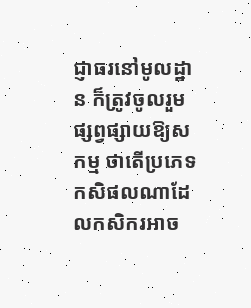ជ្ញាធរនៅមូលដ្ឋាន ក៏ត្រូវចូលរួមផ្សព្វផ្សាយឱ្យសកម្ម ថាតើប្រភេទកសិផលណាដែលកសិករអាច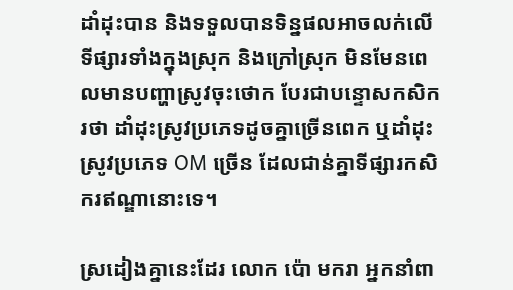ដាំដុះបាន និងទទួលបានទិន្នផលអាចលក់លើទីផ្សារទាំងក្នុងស្រុក និងក្រៅស្រុក មិនមែនពេលមានបញ្ហាស្រូវចុះថោក បែរជាបន្ទោសកសិករថា ដាំដុះស្រូវប្រភេទដូចគ្នាច្រើនពេក ឬដាំដុះស្រូវប្រភេទ OM ច្រើន ដែលជាន់គ្នាទីផ្សារកសិករឥណ្ឌានោះទេ។

ស្រដៀងគ្នានេះដែរ លោក ប៉ោ មករា អ្នកនាំពា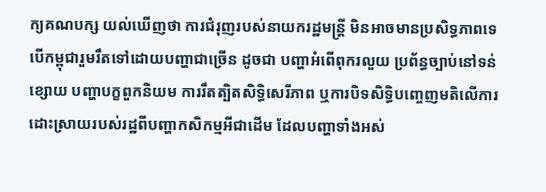ក្យគណបក្ស យល់ឃើញថា ការជំរុញរបស់នាយករដ្ឋមន្ត្រី មិនអាចមានប្រសិទ្ធភាពទេ បើកម្ពុជារួមរឹតទៅដោយបញ្ហាជាច្រើន ដូចជា បញ្ហាអំពើពុករលួយ ប្រព័ន្ធច្បាប់នៅទន់ខ្សោយ បញ្ហាបក្ខពួកនិយម ការរឹតត្បិតសិទ្ធិសេរីភាព ឬការបិទសិទ្ធិបញ្ចេញមតិលើការដោះស្រាយរបស់រដ្ឋពីបញ្ហាកសិកម្មអីជាដើម ដែលបញ្ហាទាំងអស់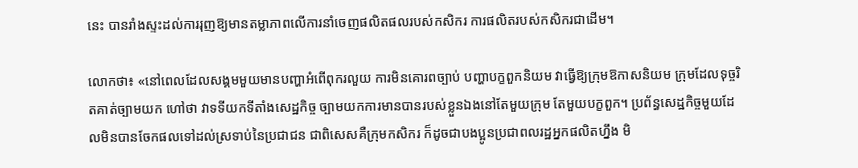នេះ បានរាំងស្ទះដល់ការរុញឱ្យមានតម្លាភាពលើការនាំចេញផលិតផលរបស់កសិករ ការផលិតរបស់កសិករជាដើម។

លោកថា៖ «នៅពេលដែលសង្គមមួយមានបញ្ហាអំពើពុករលួយ ការមិនគោរពច្បាប់ បញ្ហាបក្ខពួកនិយម វាធ្វើឱ្យក្រុមឱកាសនិយម ក្រុមដែលទុច្ចរិតគាត់ច្បាមយក ហៅថា វាទទីយកទីតាំងសេដ្ឋកិច្ច ច្បាមយកការមានបានរបស់ខ្លួនឯងនៅតែមួយក្រុម តែមួយបក្ខពួក។ ប្រព័ន្ធសេដ្ឋកិច្ចមួយដែលមិនបានចែកផលទៅដល់ស្រទាប់នៃប្រជាជន ជាពិសេសគឺក្រុមកសិករ ក៏ដូចជាបងប្អូនប្រជាពលរដ្ឋអ្នកផលិតហ្នឹង មិ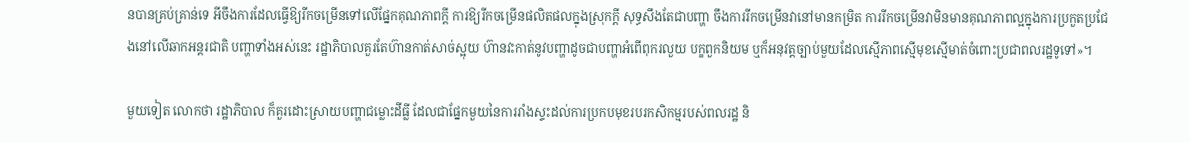នបានគ្រប់គ្រាន់ទេ អីចឹងការដែលធ្វើឱ្យរីកចម្រើនទៅលើផ្នែកគុណភាពក្តី ការឱ្យរីកចម្រើនផលិតផលក្នុងស្រុកក្តី សុទ្ធសឹងតែជាបញ្ហា ចឹងការរីកចម្រើនវានៅមានកម្រិត ការរីកចម្រើនវាមិនមានគុណភាពល្អក្នុងការប្រកួតប្រជែងនៅលើឆាកអន្តរជាតិ បញ្ហាទាំងអស់នេះ រដ្ឋាភិបាលគួរតែហ៊ានកាត់សាច់ស្អុយ ហ៊ានវះកាត់នូវបញ្ហាដូចជាបញ្ហាអំពើពុករលួយ បក្ខពួកនិយម ឬក៏អនុវត្តច្បាប់មួយដែលស្មើភាពស្មើមុខស្មើមាត់ចំពោះប្រជាពលរដ្ឋទូទៅ»។

មួយទៀត លោកថា រដ្ឋាភិបាល ក៏គួរដោះស្រាយបញ្ហាជម្លោះដីធ្លី ដែលជាផ្នែកមួយនៃការរាំងស្ទះដល់ការប្រកបមុខរបរកសិកម្មរបស់ពលរដ្ឋ និ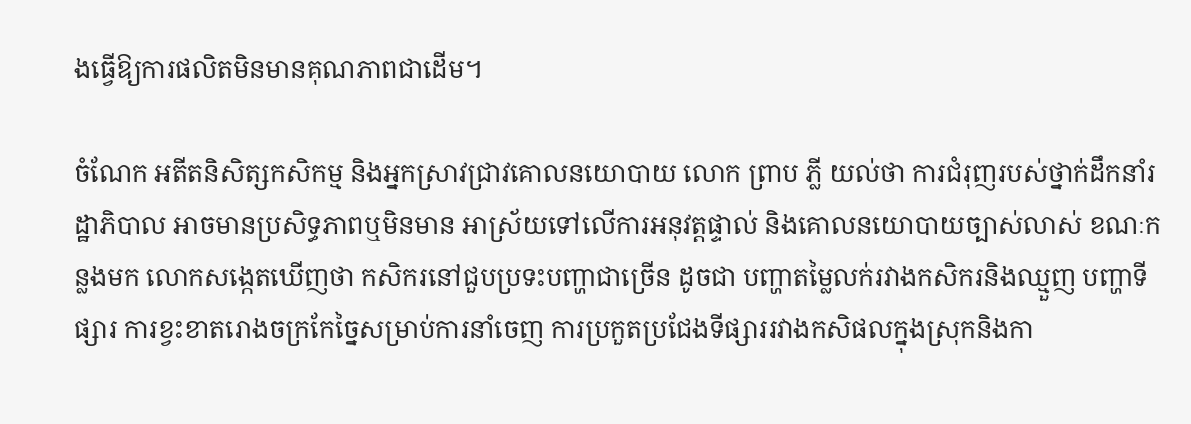ងធ្វើឱ្យការផលិតមិនមានគុណភាពជាដើម។

ចំណែក អតីតនិសិត្សកសិកម្ម និងអ្នកស្រាវជ្រាវគោលនយោបាយ លោក ព្រាប ភ្លី យល់ថា ការជំរុញរបស់ថ្នាក់ដឹកនាំរដ្ឋាភិបាល អាចមានប្រសិទ្ធភាពឬមិនមាន អាស្រ័យទៅលើការអនុវត្តផ្ទាល់ និងគោលនយោបាយច្បាស់លាស់ ខណៈកន្លងមក លោកសង្កេតឃើញថា កសិករនៅជួបប្រទះបញ្ហាជាច្រើន ដូចជា បញ្ហាតម្លៃលក់រវាងកសិករនិងឈ្មួញ បញ្ហាទីផ្សារ ការខ្វះខាតរោងចក្រកែច្នៃសម្រាប់ការនាំចេញ ការប្រកួតប្រជែងទីផ្សាររវាងកសិផលក្នុងស្រុកនិងកា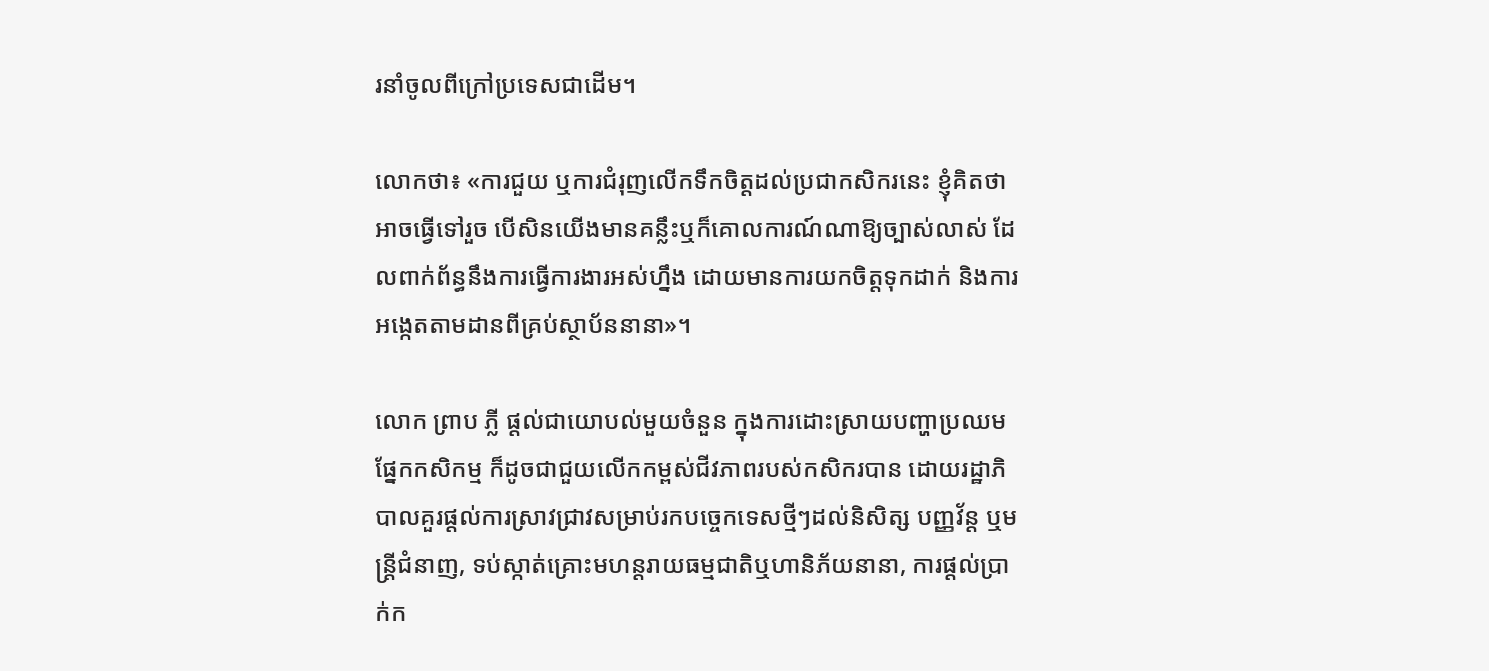រនាំចូលពីក្រៅប្រទេសជាដើម។

លោកថា៖ «ការជួយ ឬការជំរុញលើកទឹកចិត្តដល់ប្រជាកសិករនេះ ខ្ញុំគិតថា អាចធ្វើទៅរួច បើសិនយើងមានគន្លឹះឬក៏គោលការណ៍ណាឱ្យច្បាស់លាស់ ដែលពាក់ព័ន្ធនឹងការធ្វើការងារអស់ហ្នឹង ដោយមានការយកចិត្តទុកដាក់ និងការអង្កេតតាមដានពីគ្រប់ស្ថាប័ននានា»។

លោក ព្រាប ភ្លី ផ្តល់ជាយោបល់មួយចំនួន ក្នុងការដោះស្រាយបញ្ហាប្រឈមផ្នែកកសិកម្ម ក៏ដូចជាជួយលើកកម្ពស់ជីវភាពរបស់កសិករបាន ដោយរដ្ឋាភិបាលគួរផ្តល់ការស្រាវជ្រាវសម្រាប់រកបច្ចេកទេសថ្មីៗដល់និសិត្ស បញ្ញវ័ន្ត ឬមន្ត្រីជំនាញ, ទប់ស្កាត់គ្រោះមហន្តរាយធម្មជាតិឬហានិភ័យនានា, ការផ្តល់ប្រាក់ក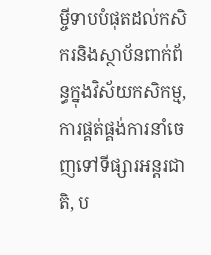ម្ចីទាបបំផុតដល់កសិករនិងស្ថាប័នពាក់ព័ន្ធក្នុងវិស័យកសិកម្ម, ការផ្គត់ផ្គង់ការនាំចេញទៅទីផ្សារអន្តរជាតិ, ប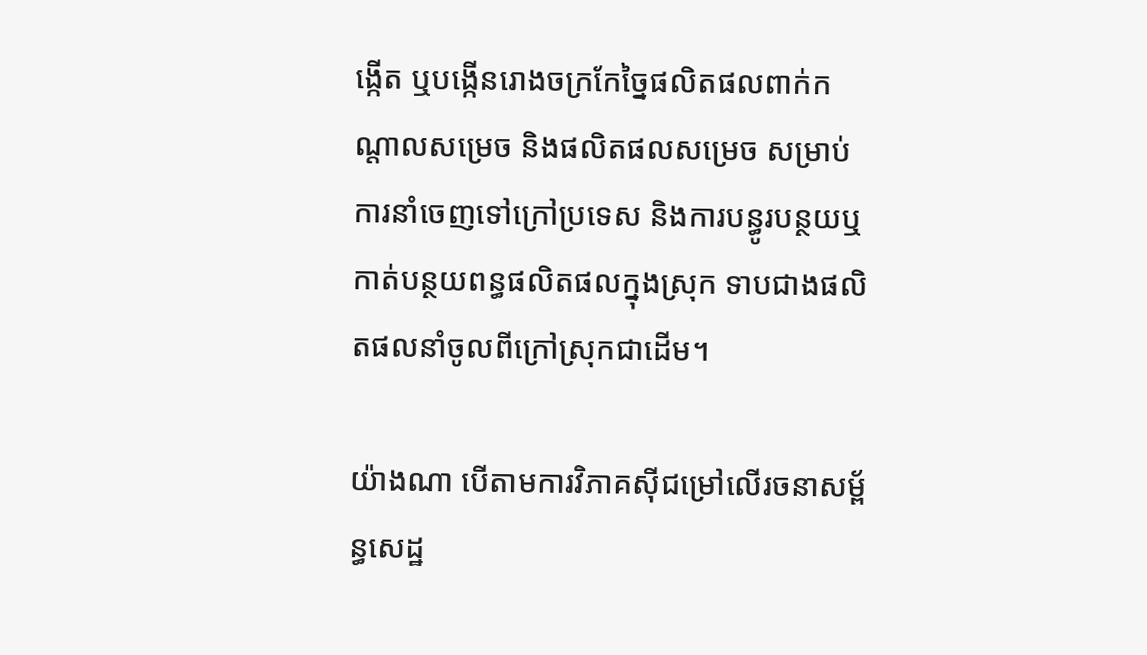ង្កើត ឬបង្កើនរោងចក្រកែច្នៃផលិតផលពាក់កណ្តាលសម្រេច និងផលិតផលសម្រេច សម្រាប់ការនាំចេញទៅក្រៅប្រទេស និងការបន្ធូរបន្ថយឬកាត់បន្ថយពន្ធផលិតផលក្នុងស្រុក ទាបជាងផលិតផលនាំចូលពីក្រៅស្រុកជាដើម។

យ៉ាងណា បើតាមការវិភាគស៊ីជម្រៅលើរចនាសម្ព័ន្ធសេដ្ឋ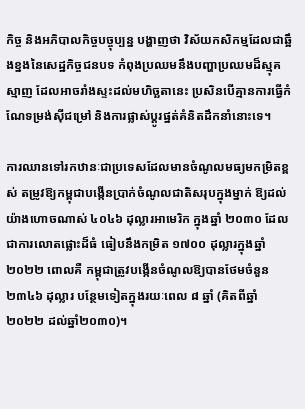កិច្ច និងអភិបាលកិច្ចបច្ចុប្បន្ន បង្ហាញថា វិស័យកសិកម្មដែលជាឆ្អឹងខ្នងនៃសេដ្ឋកិច្ចជនបទ កំពុងប្រឈមនឹងបញ្ហាប្រឈមដ៏ស្មុគស្មាញ ដែលអាចរាំងស្ទះដល់មហិច្ឆតានេះ ប្រសិនបើគ្មានការធ្វើកំណែទម្រង់ស៊ីជម្រៅ និងការផ្លាស់ប្តូរផ្នត់គំនិតដឹកនាំនោះទេ។

ការឈានទៅរកឋានៈជាប្រទេសដែលមានចំណូលមធ្យមកម្រិតខ្ពស់ តម្រូវឱ្យកម្ពុជាបង្កើនប្រាក់ចំណូលជាតិសរុបក្នុងម្នាក់ ឱ្យដល់យ៉ាងហោចណាស់ ៤០៤៦ ដុល្លារអាមេរិក ក្នុងឆ្នាំ ២០៣០ ដែលជាការលោតផ្លោះដ៏ធំ ធៀបនឹងកម្រិត ១៧០០ ដុល្លារក្នុងឆ្នាំ ២០២២ ពោលគឺ កម្ពុជាត្រូវបង្កើនចំណូលឱ្យបានថែមចំនួន ២៣៤៦ ដុល្លារ បន្ថែមទៀតក្នុងរយៈពេល ៨ ឆ្នាំ (គិតពីឆ្នាំ២០២២ ដល់ឆ្នាំ២០៣០)។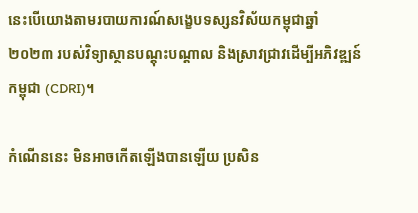នេះបើយោងតាមរបាយការណ៍សង្ខេបទស្សនវិស័យកម្ពុជាឆ្នាំ២០២៣ របស់វិទ្យាស្ថានបណ្តុះបណ្តាល និងស្រាវជ្រាវដើម្បីអភិវឌ្ឍន៍កម្ពុជា (CDRI)។

កំណើននេះ មិនអាចកើតឡើងបានឡើយ ប្រសិន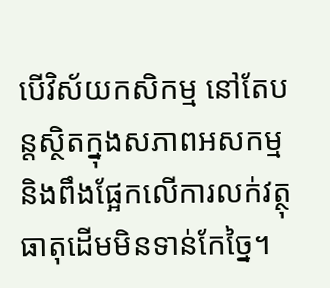បើវិស័យកសិកម្ម នៅតែបន្តស្ថិតក្នុងសភាពអសកម្ម និងពឹងផ្អែកលើការលក់វត្ថុធាតុដើមមិនទាន់កែច្នៃ។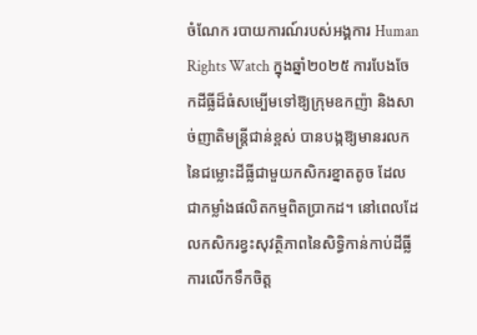ចំណែក របាយការណ៍របស់អង្គការ Human Rights Watch ក្នុងឆ្នាំ២០២៥ ការបែងចែកដីធ្លីដ៏ធំសម្បើមទៅឱ្យក្រុមឧកញ៉ា និងសាច់ញាតិមន្ត្រីជាន់ខ្ពស់ បានបង្កឱ្យមានរលកនៃជម្លោះដីធ្លីជាមួយកសិករខ្នាតតូច ដែលជាកម្លាំងផលិតកម្មពិតប្រាកដ។ នៅពេលដែលកសិករខ្វះសុវត្ថិភាពនៃសិទ្ធិកាន់កាប់ដីធ្លី ការលើកទឹកចិត្ត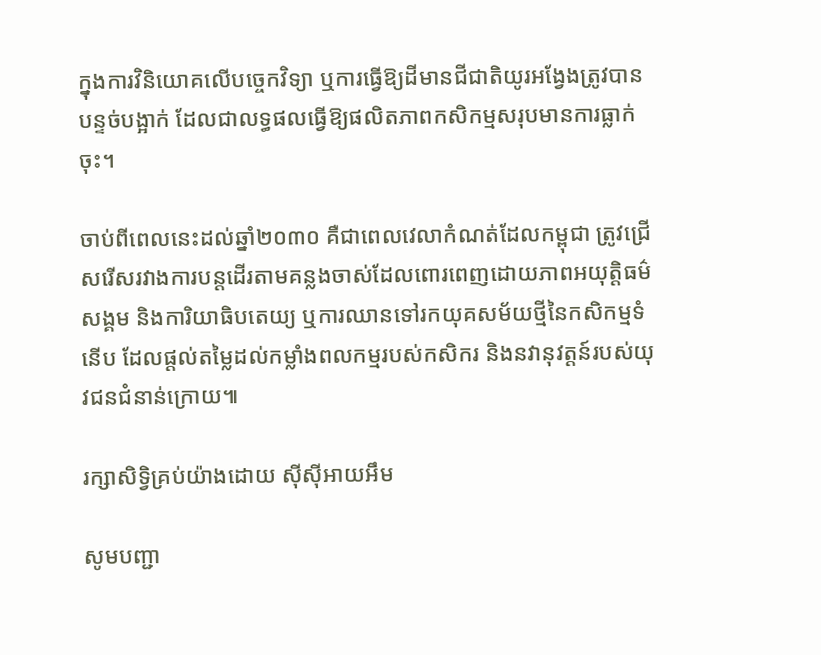ក្នុងការវិនិយោគលើបច្ចេកវិទ្យា ឬការធ្វើឱ្យដីមានជីជាតិយូរអង្វែងត្រូវបានបន្ទច់បង្អាក់ ដែលជាលទ្ធផលធ្វើឱ្យផលិតភាពកសិកម្មសរុបមានការធ្លាក់ចុះ។

ចាប់ពីពេលនេះដល់ឆ្នាំ២០៣០ គឺជាពេលវេលាកំណត់ដែលកម្ពុជា ត្រូវជ្រើសរើសរវាងការបន្តដើរតាមគន្លងចាស់ដែលពោរពេញដោយភាពអយុត្តិធម៌សង្គម និងការិយាធិបតេយ្យ ឬការឈានទៅរកយុគសម័យថ្មីនៃកសិកម្មទំនើប ដែលផ្តល់តម្លៃដល់កម្លាំងពលកម្មរបស់កសិករ និងនវានុវត្តន៍របស់យុវជនជំនាន់ក្រោយ៕

រក្សាសិទ្វិគ្រប់យ៉ាងដោយ ស៊ីស៊ីអាយអឹម

សូមបញ្ជា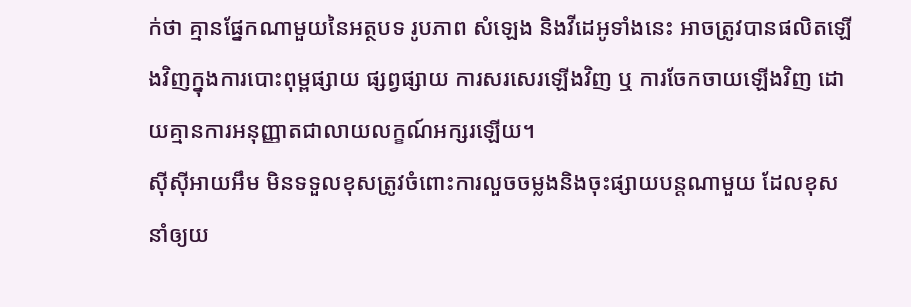ក់ថា គ្មានផ្នែកណាមួយនៃអត្ថបទ រូបភាព សំឡេង និងវីដេអូទាំងនេះ អាចត្រូវបានផលិតឡើងវិញក្នុងការបោះពុម្ពផ្សាយ ផ្សព្វផ្សាយ ការសរសេរឡើងវិញ ឬ ការចែកចាយឡើងវិញ ដោយគ្មានការអនុញ្ញាតជាលាយលក្ខណ៍អក្សរឡើយ។
ស៊ីស៊ីអាយអឹម មិនទទួលខុសត្រូវចំពោះការលួចចម្លងនិងចុះផ្សាយបន្តណាមួយ ដែលខុស នាំឲ្យយ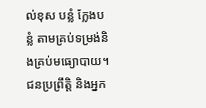ល់ខុស បន្លំ ក្លែងបន្លំ តាមគ្រប់ទម្រង់និងគ្រប់មធ្យោបាយ។ ជនប្រព្រឹត្តិ និងអ្នក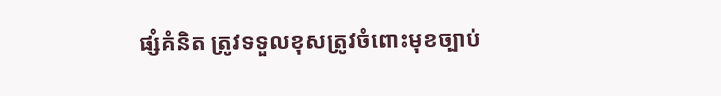ផ្សំគំនិត ត្រូវទទួលខុសត្រូវចំពោះមុខច្បាប់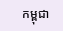កម្ពុជា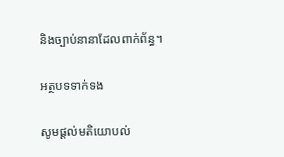និងច្បាប់នានាដែលពាក់ព័ន្ធ។

អត្ថបទទាក់ទង

សូមផ្ដល់មតិយោបល់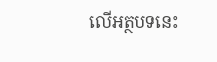លើអត្ថបទនេះ